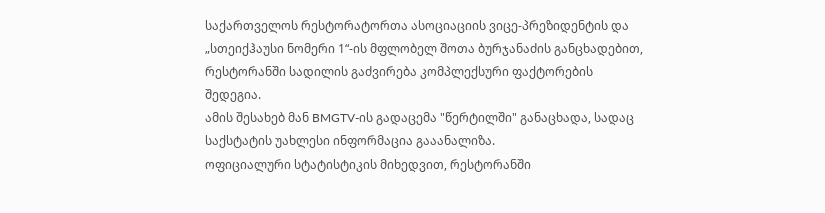საქართველოს რესტორატორთა ასოციაციის ვიცე-პრეზიდენტის და „სთეიქჰაუსი ნომერი 1“-ის მფლობელ შოთა ბურჯანაძის განცხადებით, რესტორანში სადილის გაძვირება კომპლექსური ფაქტორების შედეგია.
ამის შესახებ მან BMGTV-ის გადაცემა "წერტილში" განაცხადა, სადაც საქსტატის უახლესი ინფორმაცია გააანალიზა.
ოფიციალური სტატისტიკის მიხედვით, რესტორანში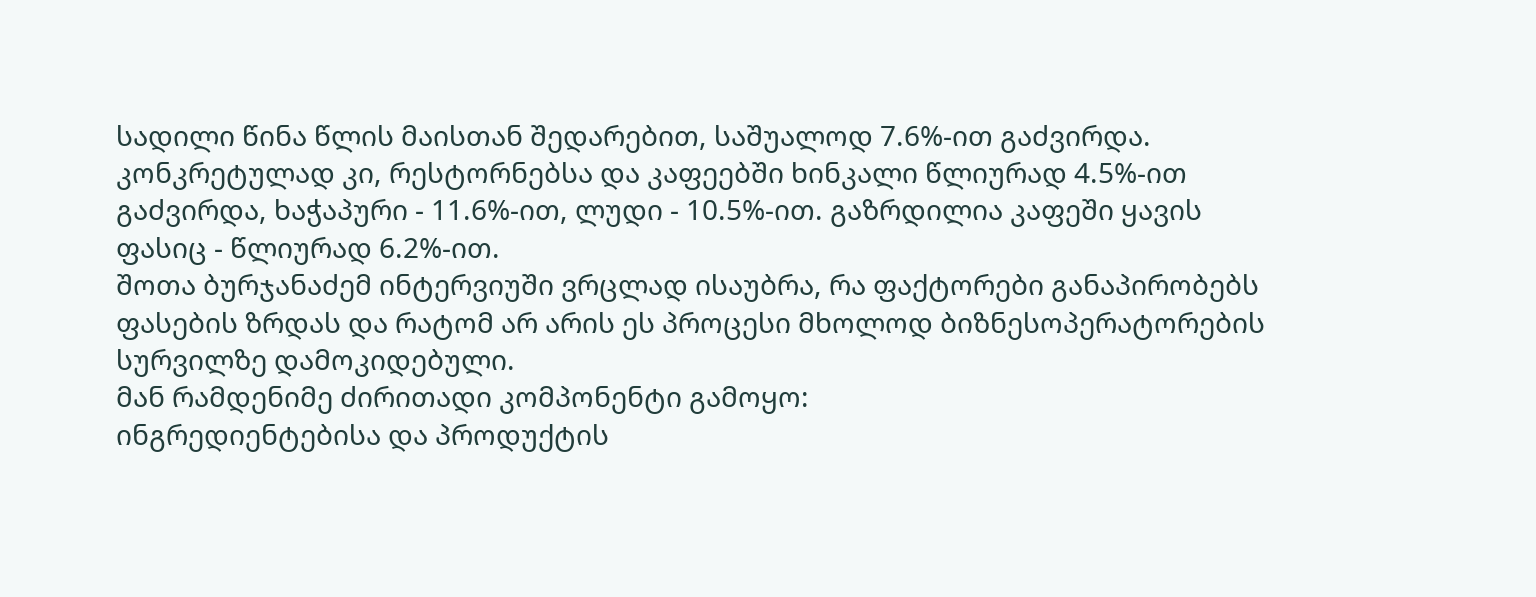სადილი წინა წლის მაისთან შედარებით, საშუალოდ 7.6%-ით გაძვირდა. კონკრეტულად კი, რესტორნებსა და კაფეებში ხინკალი წლიურად 4.5%-ით გაძვირდა, ხაჭაპური - 11.6%-ით, ლუდი - 10.5%-ით. გაზრდილია კაფეში ყავის ფასიც - წლიურად 6.2%-ით.
შოთა ბურჯანაძემ ინტერვიუში ვრცლად ისაუბრა, რა ფაქტორები განაპირობებს ფასების ზრდას და რატომ არ არის ეს პროცესი მხოლოდ ბიზნესოპერატორების სურვილზე დამოკიდებული.
მან რამდენიმე ძირითადი კომპონენტი გამოყო:
ინგრედიენტებისა და პროდუქტის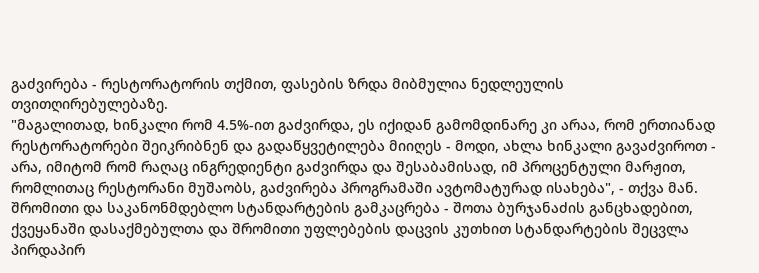გაძვირება - რესტორატორის თქმით, ფასების ზრდა მიბმულია ნედლეულის თვითღირებულებაზე.
"მაგალითად, ხინკალი რომ 4.5%-ით გაძვირდა, ეს იქიდან გამომდინარე კი არაა, რომ ერთიანად რესტორატორები შეიკრიბნენ და გადაწყვეტილება მიიღეს - მოდი, ახლა ხინკალი გავაძვიროთ - არა, იმიტომ რომ რაღაც ინგრედიენტი გაძვირდა და შესაბამისად, იმ პროცენტული მარჟით, რომლითაც რესტორანი მუშაობს, გაძვირება პროგრამაში ავტომატურად ისახება", - თქვა მან.
შრომითი და საკანონმდებლო სტანდარტების გამკაცრება - შოთა ბურჯანაძის განცხადებით, ქვეყანაში დასაქმებულთა და შრომითი უფლებების დაცვის კუთხით სტანდარტების შეცვლა პირდაპირ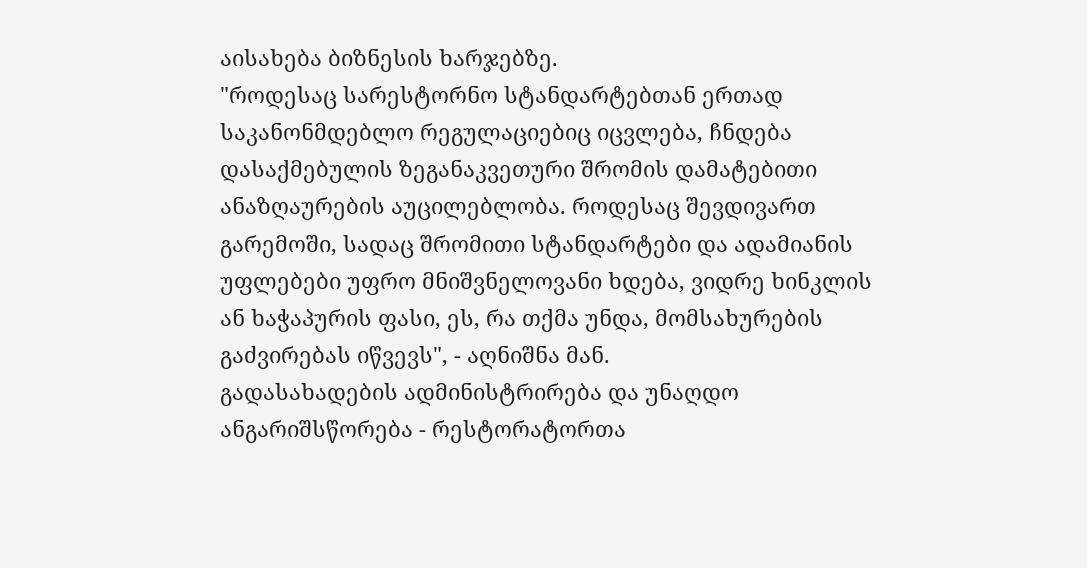აისახება ბიზნესის ხარჯებზე.
"როდესაც სარესტორნო სტანდარტებთან ერთად საკანონმდებლო რეგულაციებიც იცვლება, ჩნდება დასაქმებულის ზეგანაკვეთური შრომის დამატებითი ანაზღაურების აუცილებლობა. როდესაც შევდივართ გარემოში, სადაც შრომითი სტანდარტები და ადამიანის უფლებები უფრო მნიშვნელოვანი ხდება, ვიდრე ხინკლის ან ხაჭაპურის ფასი, ეს, რა თქმა უნდა, მომსახურების გაძვირებას იწვევს", - აღნიშნა მან.
გადასახადების ადმინისტრირება და უნაღდო ანგარიშსწორება - რესტორატორთა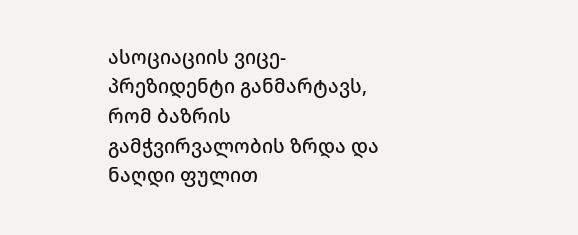ასოციაციის ვიცე-პრეზიდენტი განმარტავს, რომ ბაზრის გამჭვირვალობის ზრდა და ნაღდი ფულით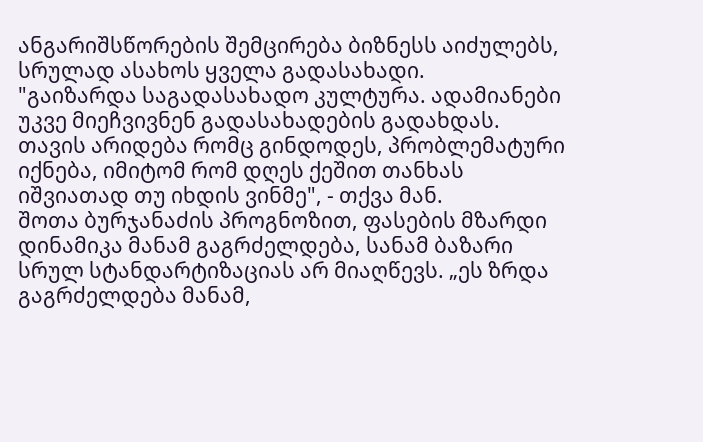ანგარიშსწორების შემცირება ბიზნესს აიძულებს, სრულად ასახოს ყველა გადასახადი.
"გაიზარდა საგადასახადო კულტურა. ადამიანები უკვე მიეჩვივნენ გადასახადების გადახდას. თავის არიდება რომც გინდოდეს, პრობლემატური იქნება, იმიტომ რომ დღეს ქეშით თანხას იშვიათად თუ იხდის ვინმე", - თქვა მან.
შოთა ბურჯანაძის პროგნოზით, ფასების მზარდი დინამიკა მანამ გაგრძელდება, სანამ ბაზარი სრულ სტანდარტიზაციას არ მიაღწევს. „ეს ზრდა გაგრძელდება მანამ,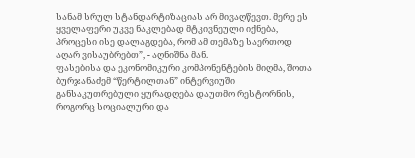სანამ სრულ სტანდარტიზაციას არ მივაღწევთ. მერე ეს ყველაფერი უკვე ნაკლებად მტკივნეული იქნება, პროცესი ისე დალაგდება, რომ ამ თემაზე საერთოდ აღარ ვისაუბრებთ”, - აღნიშნა მან.
ფასებისა და ეკონომიკური კომპონენტების მიღმა, შოთა ბურჯანაძემ “წერტილთან” ინტერვიუში განსაკუთრებული ყურადღება დაუთმო რესტორნის, როგორც სოციალური და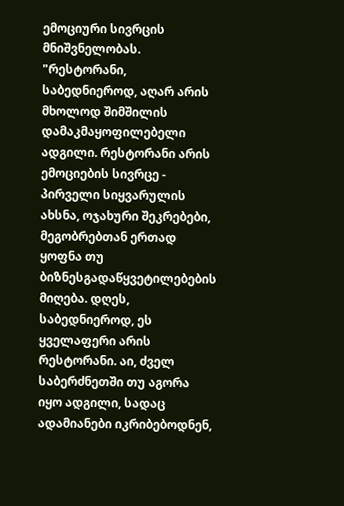ემოციური სივრცის მნიშვნელობას.
"რესტორანი, საბედნიეროდ, აღარ არის მხოლოდ შიმშილის დამაკმაყოფილებელი ადგილი. რესტორანი არის ემოციების სივრცე - პირველი სიყვარულის ახსნა, ოჯახური შეკრებები, მეგობრებთან ერთად ყოფნა თუ ბიზნესგადაწყვეტილებების მიღება. დღეს, საბედნიეროდ, ეს ყველაფერი არის რესტორანი. აი, ძველ საბერძნეთში თუ აგორა იყო ადგილი, სადაც ადამიანები იკრიბებოდნენ,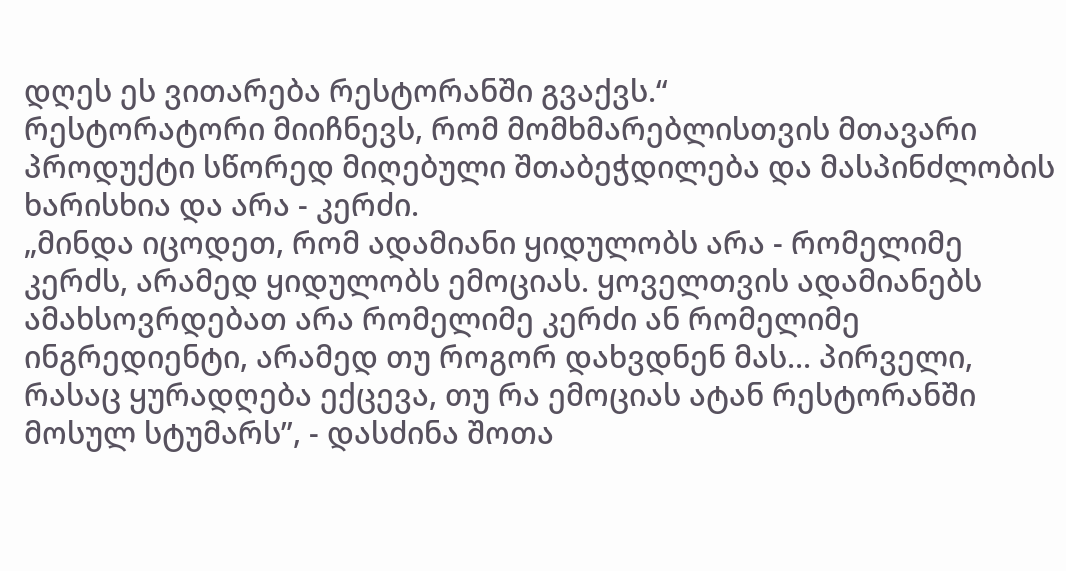დღეს ეს ვითარება რესტორანში გვაქვს.“
რესტორატორი მიიჩნევს, რომ მომხმარებლისთვის მთავარი პროდუქტი სწორედ მიღებული შთაბეჭდილება და მასპინძლობის ხარისხია და არა - კერძი.
„მინდა იცოდეთ, რომ ადამიანი ყიდულობს არა - რომელიმე კერძს, არამედ ყიდულობს ემოციას. ყოველთვის ადამიანებს ამახსოვრდებათ არა რომელიმე კერძი ან რომელიმე ინგრედიენტი, არამედ თუ როგორ დახვდნენ მას... პირველი, რასაც ყურადღება ექცევა, თუ რა ემოციას ატან რესტორანში მოსულ სტუმარს”, - დასძინა შოთა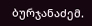ბურჯანაძემ.